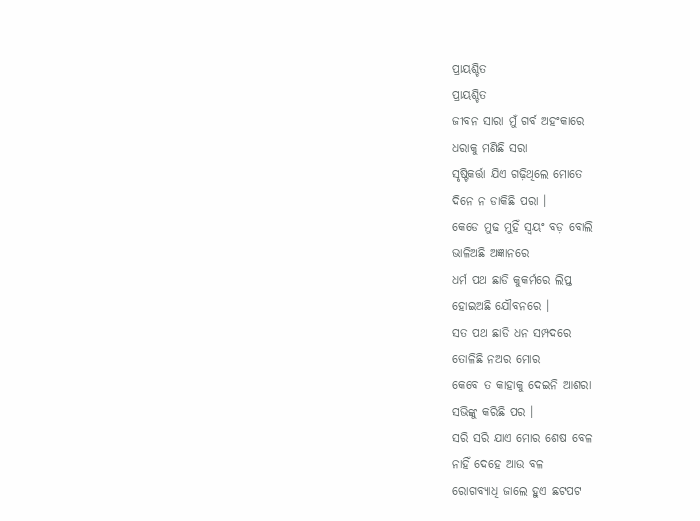ପ୍ରାୟଶ୍ଚିତ
ପ୍ରାୟଶ୍ଚିତ
ଜୀବନ ସାରା ମୁଁ ଗର୍ବ ଅହଂକାରେ
ଧରାକୁ ମଣିଛି ସରା
ସୃଷ୍ଟିକର୍ତ୍ତା ଯିଏ ଗଢ଼ିଥିଲେ ମୋତେ
ଦିନେ ନ ଡାକିଛି ପରା ।
କେଡେ ମୁଢ ମୁହିଁ ସ୍ୱୟଂ ବଡ଼ ବୋଲି
ଭାଳିଅଛି ଅଜ୍ଞାନରେ
ଧର୍ମ ପଥ ଛାଡି କୁକର୍ମରେ ଲିପ୍ତ
ହୋଇଅଛି ଯୌବନରେ ।
ସତ ପଥ ଛାଡି ଧନ ସମ୍ପଦରେ
ତୋଳିଛି ନଅର ମୋର
କେବେ ତ କାହାକୁ ଦେଇନି ଆଶରା
ସଭିଙ୍କୁ କରିଛି ପର ।
ସରି ସରି ଯାଏ ମୋର ଶେଷ ବେଳ
ନାହିଁ ଦେହେ ଆଉ ବଳ
ରୋଗବ୍ୟାଧି ଜାଲେ ହୁଏ ଛଟପଟ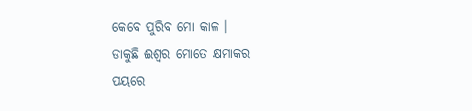କେବେ ପୁରିବ ମୋ କାଳ ।
ଡାକୁଛି ଈଶ୍ୱର ମୋତେ କ୍ଷମାକର
ପୟରେ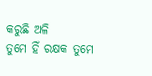କରୁଛି ଅଳି
ତୁମେ ହିଁ ରକ୍ଷକ ତୁମେ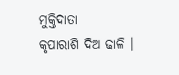ମୁକ୍ତିଦାତା
କୃପାରାଶି ଦିଅ ଢାଳି ।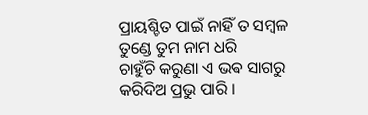ପ୍ରାୟଶ୍ଚିତ ପାଇଁ ନାହିଁ ତ ସମ୍ବଳ
ତୁଣ୍ଡେ ତୁମ ନାମ ଧରି
ଚାହୁଁଚି କରୁଣା ଏ ଭଵ ସାଗରୁ
କରିଦିଅ ପ୍ରଭୁ ପାରି ।